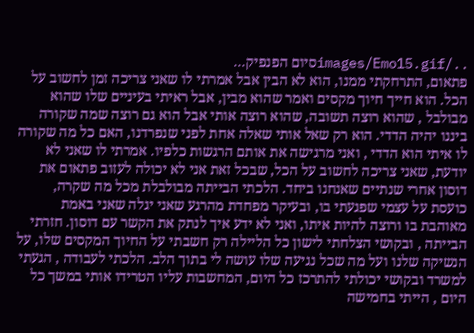../images/Emo15.gifסיום הפנפיק...
פתאום, התרחקתי ממנו, הוא לא הבין אבל אמרתי לו שאני צריכה זמן לחשוב על הכל. הוא חייך חיוך מקסים ואמר שהוא מבין, אבל ראיתי בעיניים שלו שהוא מבולבל , שהוא רוצה תשובה, שהוא רוצה אותי אבל הוא גם רוצה שמה שקורה ביננו יהיה הדדי. הוא רק שאל אותי שאלה אחת לפני שנפרדנו, האם כל מה שקורה לו איתי הוא הדדי , ואני מרגישה את אותם הרגשות כלפיו. אמרתי לו שאני לא יודעת, שאני צריכה לחשוב על הכל, שבכל זאת אני לא יכולה לעזוב פתאום את דוסון אחרי שנתיים שאנחנו ביחד. הלכתי הבייתה מבולבלת מכל מה שקרה, כועסת על עצמי שפגעתי בו, ובעיקר מפחדת מהרגע שאני יגלה שאני באמת מאוהבת בו ורוצה להיות איתו, ואני לא ידע איך לנתק את הקשר עם דוסון. חזרתי הבייתה , ובקושי הצלחתי לישון כל הליילה רק חשבתי על החיוך המקסים שלו, על הנשיקה שלנו ועל מה שכל נגיעה שלו עושה לי בתוך הלב. הלכתי לעבודה , הגעתי למשרד ובקושי יכולתי להתרכז כל היום, המחשבות עליו הטרידו אותי במשך כל היום , הייתי בחמישה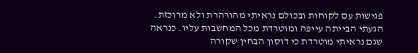פגישות עם לקוחות ובכולם נראיתי מהורהרת ולא מרוכזת. הגעתי הבייתה עייפה ומוטרדת מכל המחשבות עליו. כנראה שגם נראיתי מוטרדת כי דוסון הבחין שקורה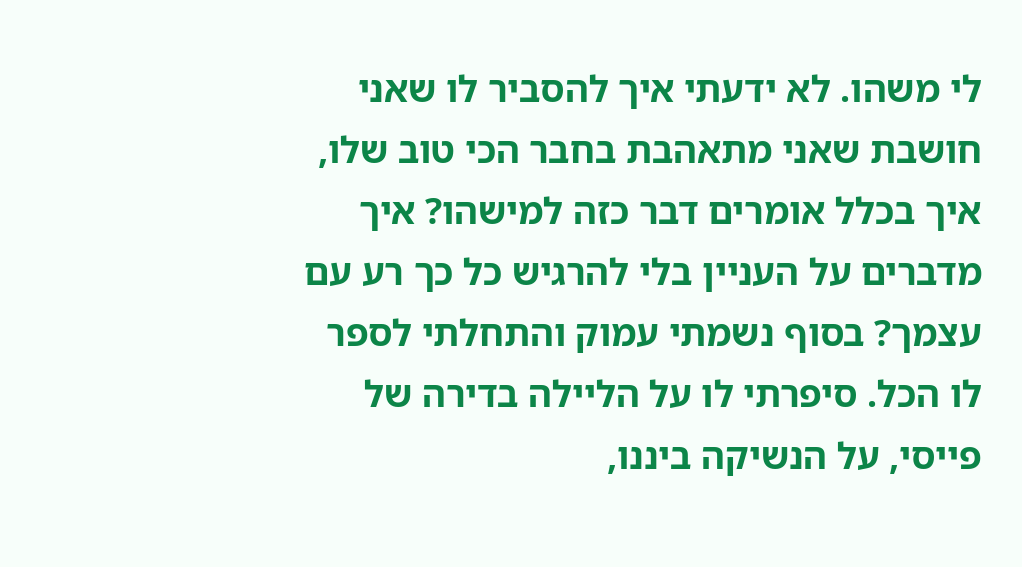לי משהו. לא ידעתי איך להסביר לו שאני חושבת שאני מתאהבת בחבר הכי טוב שלו, איך בכלל אומרים דבר כזה למישהו? איך מדברים על העניין בלי להרגיש כל כך רע עם עצמך? בסוף נשמתי עמוק והתחלתי לספר לו הכל. סיפרתי לו על הליילה בדירה של פייסי, על הנשיקה ביננו,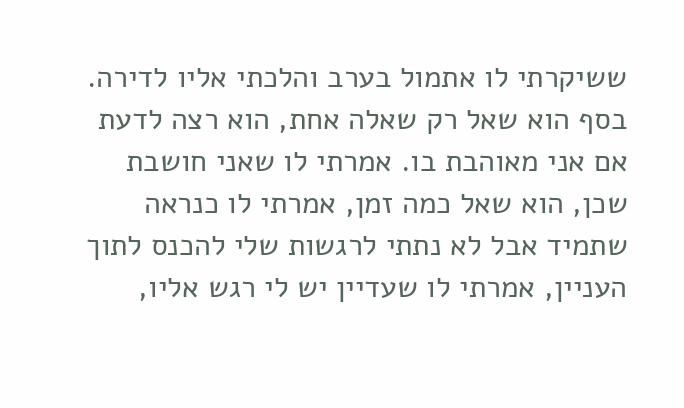ששיקרתי לו אתמול בערב והלכתי אליו לדירה. בסף הוא שאל רק שאלה אחת, הוא רצה לדעת אם אני מאוהבת בו. אמרתי לו שאני חושבת שכן, הוא שאל כמה זמן, אמרתי לו כנראה שתמיד אבל לא נתתי לרגשות שלי להכנס לתוך העניין, אמרתי לו שעדיין יש לי רגש אליו,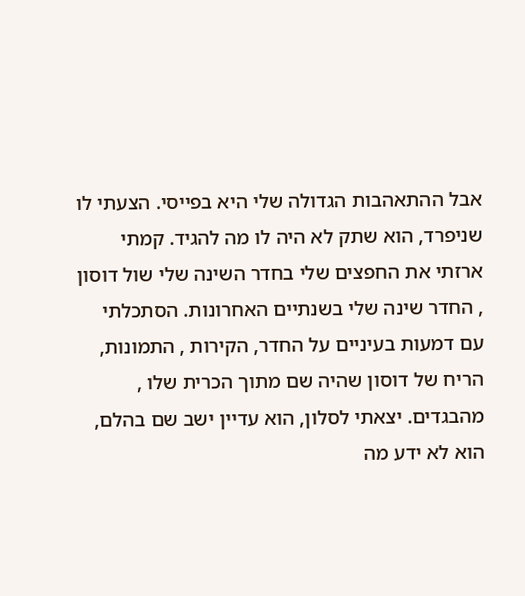אבל ההתאהבות הגדולה שלי היא בפייסי. הצעתי לו שניפרד, הוא שתק לא היה לו מה להגיד. קמתי ארזתי את החפצים שלי בחדר השינה שלי שול דוסון , החדר שינה שלי בשנתיים האחרונות. הסתכלתי עם דמעות בעיניים על החדר, הקירות , התמונות, הריח של דוסון שהיה שם מתוך הכרית שלו , מהבגדים. יצאתי לסלון, הוא עדיין ישב שם בהלם, הוא לא ידע מה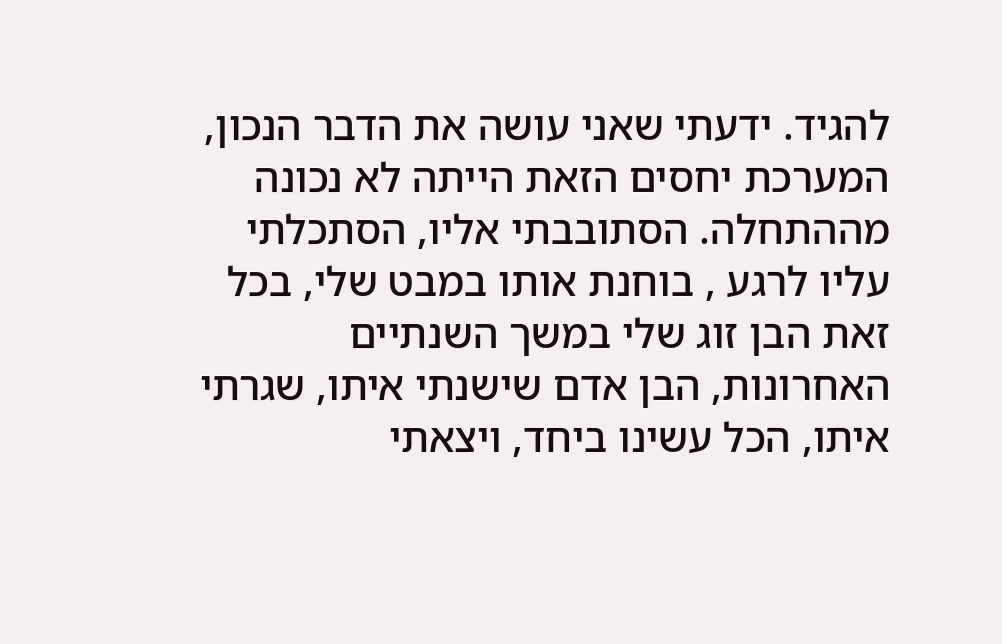להגיד. ידעתי שאני עושה את הדבר הנכון, המערכת יחסים הזאת הייתה לא נכונה מההתחלה. הסתובבתי אליו, הסתכלתי עליו לרגע , בוחנת אותו במבט שלי, בכל זאת הבן זוג שלי במשך השנתיים האחרונות, הבן אדם שישנתי איתו, שגרתי איתו, הכל עשינו ביחד, ויצאתי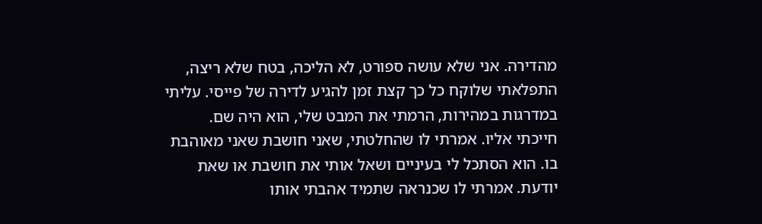מהדירה. אני שלא עושה ספורט, לא הליכה, בטח שלא ריצה, התפלאתי שלוקח כל כך קצת זמן להגיע לדירה של פייסי. עליתי במדרגות במהירות, הרמתי את המבט שלי, הוא היה שם. חייכתי אליו. אמרתי לו שהחלטתי, שאני חושבת שאני מאוהבת בו. הוא הסתכל לי בעיניים ושאל אותי את חושבת או שאת יודעת. אמרתי לו שכנראה שתמיד אהבתי אותו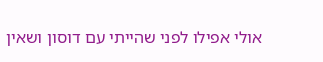אולי אפילו לפני שהייתי עם דוסון ושאין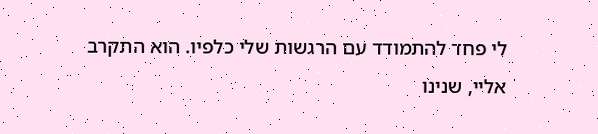לי פחד להתמודד עם הרגשות שלי כלפיו. הוא התקרב אליי, שנינו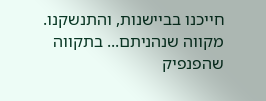חייכנו בביישנות, והתנשקנו. מקווה שנהניתם... בתקווה שהפנפיק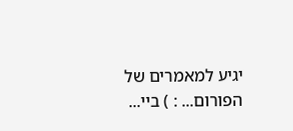יגיע למאמרים של הפורום... : ) ביי...